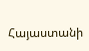Հայաստանի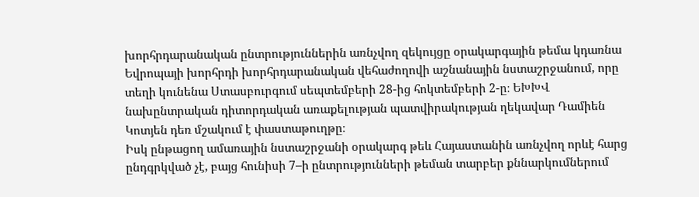խորհրդարանական ընտրություններին առնչվող զեկույցը օրակարգային թեմա կդառնա Եվրոպայի խորհրդի խորհրդարանական վեհաժողովի աշնանային նստաշրջանում, որը տեղի կունենա Ստասբուրգում սեպտեմբերի 28-ից հոկտեմբերի 2-ը։ ԵԽԽՎ նախընտրական դիտորդական առաքելության պատվիրակության ղեկավար Դամիեն Կոտյեն դեռ մշակում է փաստաթուղթը։
Իսկ ընթացող ամառային նստաշրջանի օրակարգ թեև Հայաստանին առնչվող որևէ հարց ընդգրկված չէ, բայց հունիսի 7–ի ընտրությունների թեման տարբեր քննարկումներում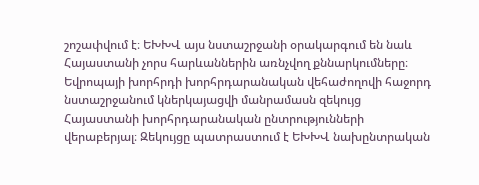շոշափվում է։ ԵԽԽՎ այս նստաշրջանի օրակարգում են նաև Հայաստանի չորս հարևաններին առնչվող քննարկումները։
Եվրոպայի խորհրդի խորհրդարանական վեհաժողովի հաջորդ նստաշրջանում կներկայացվի մանրամասն զեկույց Հայաստանի խորհրդարանական ընտրությունների վերաբերյալ։ Զեկույցը պատրաստում է ԵԽԽՎ նախընտրական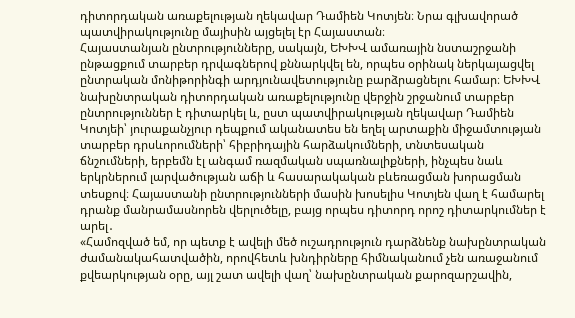դիտորդական առաքելության ղեկավար Դամիեն Կոտյեն։ Նրա գլխավորած պատվիրակությունը մայիսին այցելել էր Հայաստան։
Հայաստանյան ընտրությունները, սակայն, ԵԽԽՎ ամառային նստաշրջանի ընթացքում տարբեր դրվագներով քննարկվել են, որպես օրինակ ներկայացվել ընտրական մոնիթորինգի արդյունավետությունը բարձրացնելու համար։ ԵԽԽՎ նախընտրական դիտորդական առաքելությունը վերջին շրջանում տարբեր ընտրություններ է դիտարկել և, ըստ պատվիրակության ղեկավար Դամիեն Կոտյեի՝ յուրաքանչյուր դեպքում ականատես են եղել արտաքին միջամտության տարբեր դրսևորումների՝ հիբրիդային հարձակումների, տնտեսական ճնշումների, երբեմն էլ անգամ ռազմական սպառնալիքների, ինչպես նաև երկրներում լարվածության աճի և հասարակական բևեռացման խորացման տեսքով։ Հայաստանի ընտրությունների մասին խոսելիս Կոտյեն վաղ է համարել դրանք մանրամասնորեն վերլուծելը, բայց որպես դիտորդ որոշ դիտարկումներ է արել․
«Համոզված եմ, որ պետք է ավելի մեծ ուշադրություն դարձնենք նախընտրական ժամանակահատվածին, որովհետև խնդիրները հիմնականում չեն առաջանում քվեարկության օրը, այլ շատ ավելի վաղ՝ նախընտրական քարոզարշավին,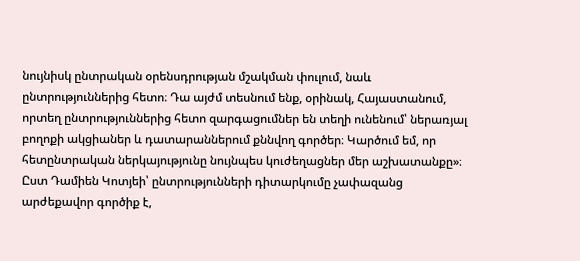նույնիսկ ընտրական օրենսդրության մշակման փուլում, նաև ընտրություններից հետո։ Դա այժմ տեսնում ենք, օրինակ, Հայաստանում, որտեղ ընտրություններից հետո զարգացումներ են տեղի ունենում՝ ներառյալ բողոքի ակցիաներ և դատարաններում քննվող գործեր։ Կարծում եմ, որ հետընտրական ներկայությունը նույնպես կուժեղացներ մեր աշխատանքը»։
Ըստ Դամիեն Կոտյեի՝ ընտրությունների դիտարկումը չափազանց արժեքավոր գործիք է,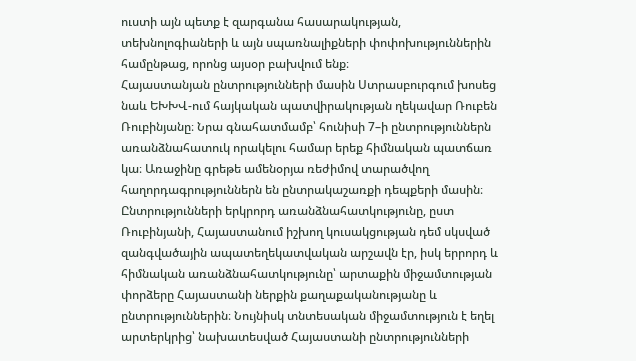ուստի այն պետք է զարգանա հասարակության, տեխնոլոգիաների և այն սպառնալիքների փոփոխություններին համընթաց, որոնց այսօր բախվում ենք։
Հայաստանյան ընտրությունների մասին Ստրասբուրգում խոսեց նաև ԵԽԽՎ-ում հայկական պատվիրակության ղեկավար Ռուբեն Ռուբինյանը։ Նրա գնահատմամբ՝ հունիսի 7–ի ընտրություններն առանձնահատուկ որակելու համար երեք հիմնական պատճառ կա։ Առաջինը գրեթե ամենօրյա ռեժիմով տարածվող հաղորդագրություններն են ընտրակաշառքի դեպքերի մասին։
Ընտրությունների երկրորդ առանձնահատկությունը, ըստ Ռուբինյանի, Հայաստանում իշխող կուսակցության դեմ սկսված զանգվածային ապատեղեկատվական արշավն էր, իսկ երրորդ և հիմնական առանձնահատկությունը՝ արտաքին միջամտության փորձերը Հայաստանի ներքին քաղաքականությանը և ընտրություններին։ Նույնիսկ տնտեսական միջամտություն է եղել արտերկրից՝ նախատեսված Հայաստանի ընտրությունների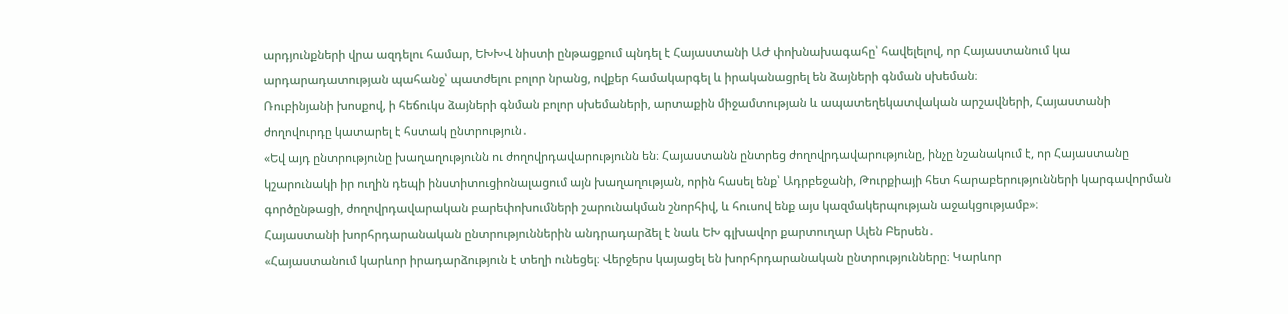արդյունքների վրա ազդելու համար, ԵԽԽՎ նիստի ընթացքում պնդել է Հայաստանի ԱԺ փոխնախագահը՝ հավելելով, որ Հայաստանում կա արդարադատության պահանջ՝ պատժելու բոլոր նրանց, ովքեր համակարգել և իրականացրել են ձայների գնման սխեման։
Ռուբինյանի խոսքով, ի հեճուկս ձայների գնման բոլոր սխեմաների, արտաքին միջամտության և ապատեղեկատվական արշավների, Հայաստանի ժողովուրդը կատարել է հստակ ընտրություն․
«Եվ այդ ընտրությունը խաղաղությունն ու ժողովրդավարությունն են։ Հայաստանն ընտրեց ժողովրդավարությունը, ինչը նշանակում է, որ Հայաստանը կշարունակի իր ուղին դեպի ինստիտուցիոնալացում այն խաղաղության, որին հասել ենք՝ Ադրբեջանի, Թուրքիայի հետ հարաբերությունների կարգավորման գործընթացի, ժողովրդավարական բարեփոխումների շարունակման շնորհիվ, և հուսով ենք այս կազմակերպության աջակցությամբ»։
Հայաստանի խորհրդարանական ընտրություններին անդրադարձել է նաև ԵԽ գլխավոր քարտուղար Ալեն Բերսեն․
«Հայաստանում կարևոր իրադարձություն է տեղի ունեցել։ Վերջերս կայացել են խորհրդարանական ընտրությունները։ Կարևոր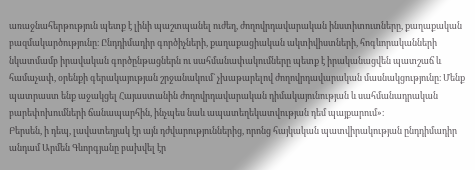առաջնահերթություն պետք է լինի պաշտպանել ուժեղ, ժողովրդավարական ինստիտուտները, քաղաքական բազմակարծությունը։ Ընդդիմադիր գործիչների, քաղաքացիական ակտիվիստների, հոգևորականների նկատմամբ իրավական գործընթացներն ու սահմանափակումները պետք է իրականացվեն պատշաճ և համաչափ, օրենքի գերակայության շրջանակում` չխաթարելով ժողովրդավարական մասնակցությունը։ Մենք պատրաստ ենք աջակցել Հայաստանին ժողովրդավարական դիմակայունության և սահմանադրական բարեփոխումների ճանապարհին, ինչպես նաև ապատեղեկատվության դեմ պայքարում»։
Բերսեն, ի դեպ, լավատեղյակ էր այն դժվարություններից, որոնց հայկական պատվիրակության ընդդիմադիր անդամ Արմեն Գևորգյանը բախվել էր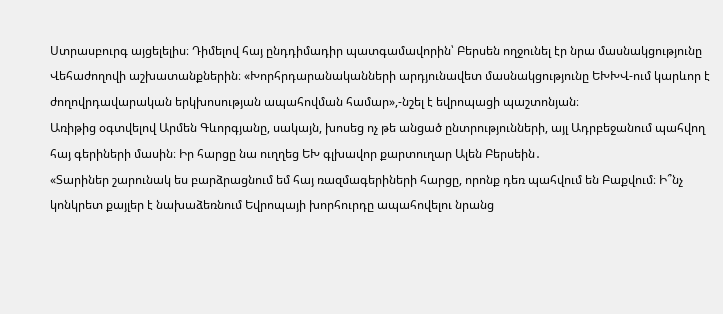Ստրասբուրգ այցելելիս։ Դիմելով հայ ընդդիմադիր պատգամավորին՝ Բերսեն ողջունել էր նրա մասնակցությունը Վեհաժողովի աշխատանքներին։ «Խորհրդարանականների արդյունավետ մասնակցությունը ԵԽԽՎ-ում կարևոր է ժողովրդավարական երկխոսության ապահովման համար»,-նշել է եվրոպացի պաշտոնյան։
Առիթից օգտվելով Արմեն Գևորգյանը, սակայն, խոսեց ոչ թե անցած ընտրությունների, այլ Ադրբեջանում պահվող հայ գերիների մասին։ Իր հարցը նա ուղղեց ԵԽ գլխավոր քարտուղար Ալեն Բերսեին․
«Տարիներ շարունակ ես բարձրացնում եմ հայ ռազմագերիների հարցը, որոնք դեռ պահվում են Բաքվում։ Ի՞նչ կոնկրետ քայլեր է նախաձեռնում Եվրոպայի խորհուրդը ապահովելու նրանց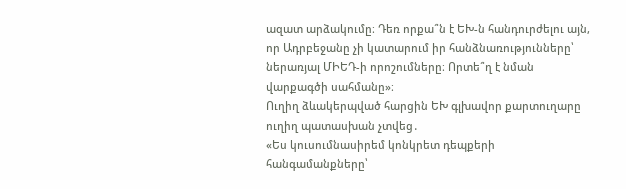ազատ արձակումը։ Դեռ որքա՞ն է ԵԽ-ն հանդուրժելու այն, որ Ադրբեջանը չի կատարում իր հանձնառությունները՝ ներառյալ ՄԻԵԴ-ի որոշումները։ Որտե՞ղ է նման վարքագծի սահմանը»։
Ուղիղ ձևակերպված հարցին ԵԽ գլխավոր քարտուղարը ուղիղ պատասխան չտվեց․
«Ես կուսումնասիրեմ կոնկրետ դեպքերի հանգամանքները՝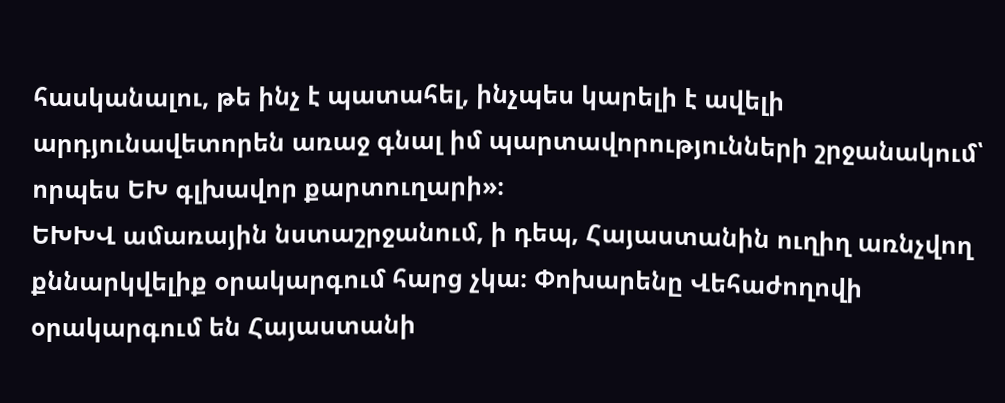հասկանալու, թե ինչ է պատահել, ինչպես կարելի է ավելի արդյունավետորեն առաջ գնալ իմ պարտավորությունների շրջանակում՝ որպես ԵԽ գլխավոր քարտուղարի»։
ԵԽԽՎ ամառային նստաշրջանում, ի դեպ, Հայաստանին ուղիղ առնչվող քննարկվելիք օրակարգում հարց չկա։ Փոխարենը Վեհաժողովի օրակարգում են Հայաստանի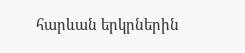հարևան երկրներին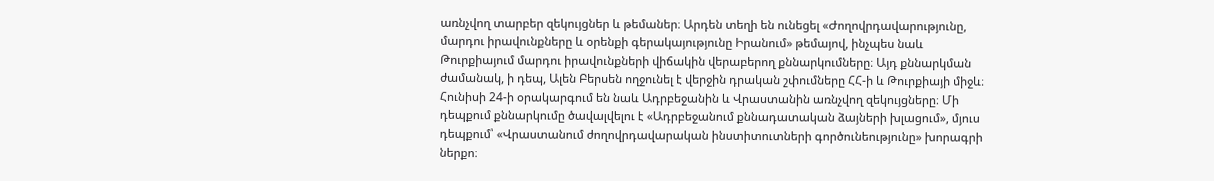առնչվող տարբեր զեկույցներ և թեմաներ։ Արդեն տեղի են ունեցել «Ժողովրդավարությունը, մարդու իրավունքները և օրենքի գերակայությունը Իրանում» թեմայով, ինչպես նաև Թուրքիայում մարդու իրավունքների վիճակին վերաբերող քննարկումները։ Այդ քննարկման ժամանակ, ի դեպ, Ալեն Բերսեն ողջունել է վերջին դրական շփումները ՀՀ-ի և Թուրքիայի միջև։
Հունիսի 24-ի օրակարգում են նաև Ադրբեջանին և Վրաստանին առնչվող զեկույցները։ Մի դեպքում քննարկումը ծավալվելու է «Ադրբեջանում քննադատական ձայների խլացում», մյուս դեպքում՝ «Վրաստանում ժողովրդավարական ինստիտուտների գործունեությունը» խորագրի ներքո։